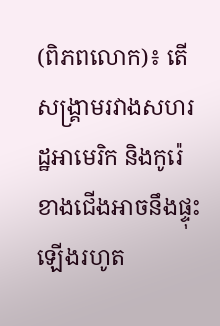(ពិភពលោក)៖ តើសង្រ្គាមរវាងសហរដ្ឋអាមេរិក និងកូរ៉េខាងជើងអាចនឹងផ្ទុះឡើងរហូត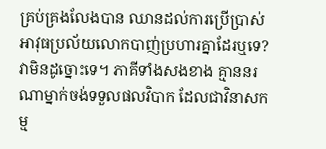គ្រប់គ្រងលែងបាន ឈានដល់ការប្រើប្រាស់អាវុធប្រល័យលោកបាញ់ប្រហារគ្នាដែរឬទេ? វាមិនដូច្នោះទេ។ ភាគីទាំងសងខាង គ្មាននរណាម្នាក់ចង់ទទួលផលវិបាក ដែលជាវិនាសកម្ម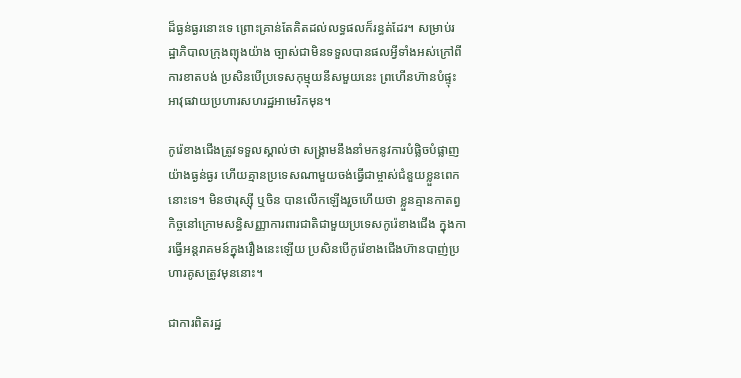ដ៏ធ្ងន់ធ្ងរនោះទេ ព្រោះគ្រាន់តែគិតដល់លទ្ធផលក៏រន្ធត់ដែរ។ សម្រាប់រដ្ឋាភិបាលក្រុងព្យុងយ៉ាង ច្បាស់ជាមិនទទួលបានផលអ្វីទាំងអស់ក្រៅពីការខាតបង់ ប្រសិនបើប្រទេសកុម្មុយនីសមួយនេះ ព្រហើនហ៊ានបំផ្ទុះអាវុធវាយប្រហារសហរដ្ឋអាមេរិកមុន។

កូរ៉េខាងជើងត្រូវទទួលស្គាល់ថា សង្គ្រាមនឹងនាំមកនូវការបំផ្លិចបំផ្លាញយ៉ាងធ្ងន់ធ្ងរ ហើយគ្មានប្រទេសណាមួយចង់ធ្វើជាម្ចាស់ជំនួយខ្លួនពេកនោះទេ។ មិនថារុស្ស៊ី ឬចិន បានលើកឡើងរួចហើយថា ខ្លួនគ្មានកាតព្វកិច្ចនៅក្រោមសន្ធិសញ្ញាការពារជាតិជាមួយប្រទេសកូរ៉េខាងជើង ក្នុងការធ្វើអន្តរាគមន៍ក្នុងរឿងនេះឡើយ ប្រសិនបើកូរ៉េខាងជើងហ៊ានបាញ់ប្រហារគូសត្រូវមុននោះ។

ជាការពិតរដ្ឋ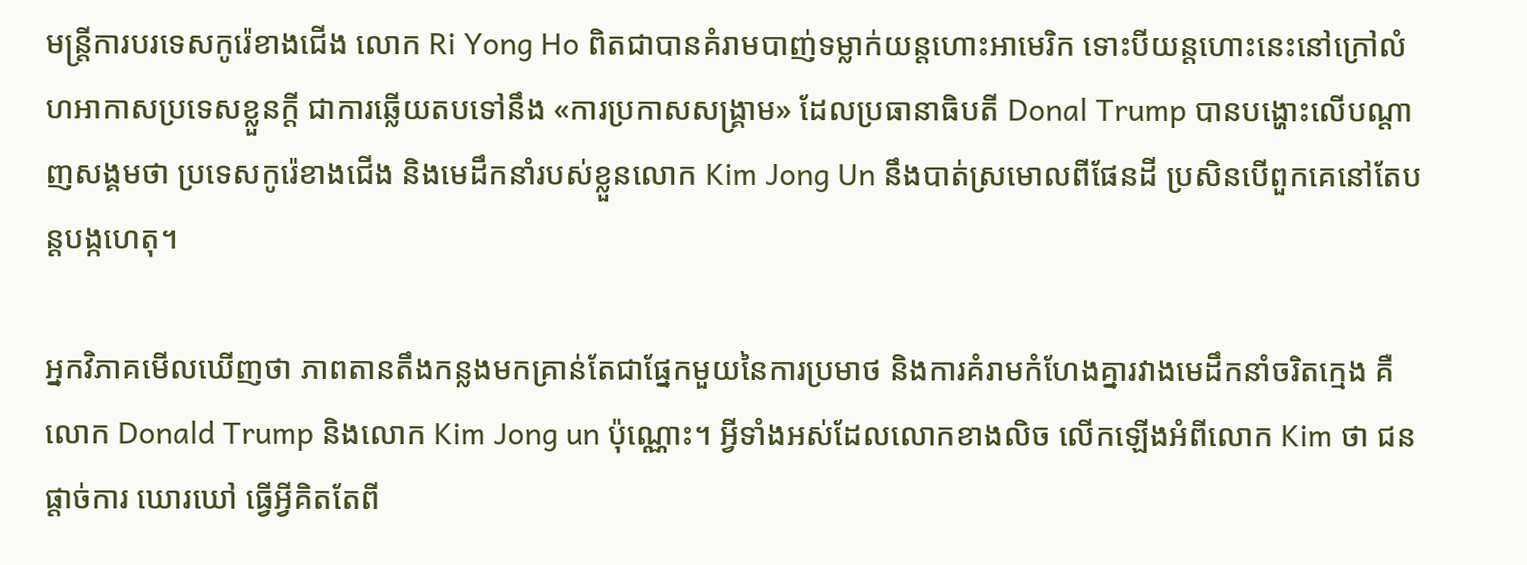មន្រ្តីការបរទេសកូរ៉េខាងជើង លោក Ri Yong Ho ពិតជាបានគំរាមបាញ់ទម្លាក់យន្តហោះអាមេរិក ទោះបីយន្តហោះនេះនៅក្រៅលំហអាកាសប្រទេសខ្លួនក្តី ជាការឆ្លើយតបទៅនឹង «ការប្រកាសសង្គ្រាម» ដែលប្រធានាធិបតី Donal Trump បានបង្ហោះលើបណ្តាញសង្គមថា ប្រទេសកូរ៉េខាងជើង និងមេដឹកនាំរបស់ខ្លួនលោក Kim Jong Un នឹងបាត់ស្រមោលពីផែនដី ប្រសិនបើពួកគេនៅតែបន្តបង្កហេតុ។

អ្នកវិភាគមើលឃើញថា ភាពតានតឹងកន្លងមកគ្រាន់តែជាផ្នែកមួយនៃការប្រមាថ និងការគំរាមកំហែងគ្នារវាងមេដឹកនាំចរិតក្មេង គឺលោក Donald Trump និងលោក Kim Jong un ប៉ុណ្ណោះ។ អ្វីទាំងអស់ដែលលោកខាងលិច លើកឡើងអំពីលោក Kim ថា ជនផ្តាច់ការ ឃោរឃៅ ធ្វើអ្វីគិតតែពី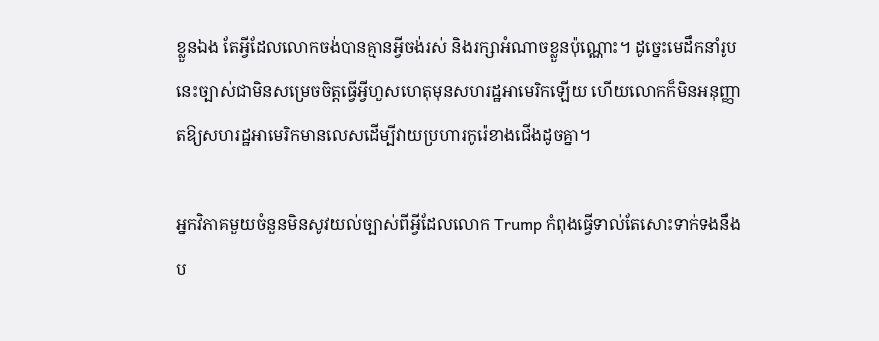ខ្លួនឯង តែអ្វីដែលលោកចង់បានគ្មានអ្វីចង់រស់ និងរក្សាអំណាចខ្លួនប៉ុណ្ណោះ។ ដូច្នេះមេដឹកនាំរូបនេះច្បាស់ជាមិនសម្រេចចិត្តធ្វើអ្វីហួសហេតុមុនសហរដ្ឋអាមេរិកឡើយ ហើយលោកក៏មិនអនុញ្ញាតឱ្យសហរដ្ឋអាមេរិកមានលេសដើម្បីវាយប្រហារកូរ៉េខាងជើងដូចគ្នា។

អ្នកវិភាគមួយចំនួនមិនសូវយល់ច្បាស់ពីអ្វីដែលលោក Trump កំពុងធ្វើទាល់តែសោះទាក់ទងនឹងប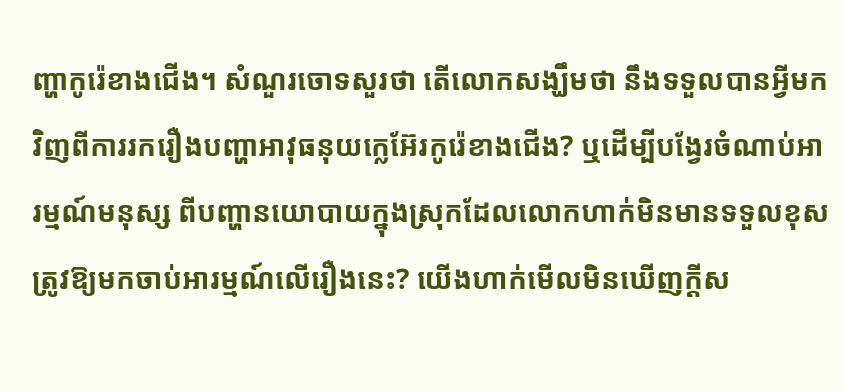ញ្ហាកូរ៉េខាងជើង។ សំណួរចោទសួរថា តើលោកសង្ឃឹមថា នឹងទទួលបានអ្វីមកវិញពីការរករឿងបញ្ហាអាវុធនុយក្លេអ៊ែរកូរ៉េខាងជើង? ឬដើម្បីបង្វែរចំណាប់អារម្មណ៍មនុស្ស ពីបញ្ហានយោបាយក្នុងស្រុកដែលលោកហាក់មិនមានទទួលខុសត្រូវឱ្យមកចាប់អារម្មណ៍លើរឿងនេះ? យើងហាក់មើលមិនឃើញក្តីស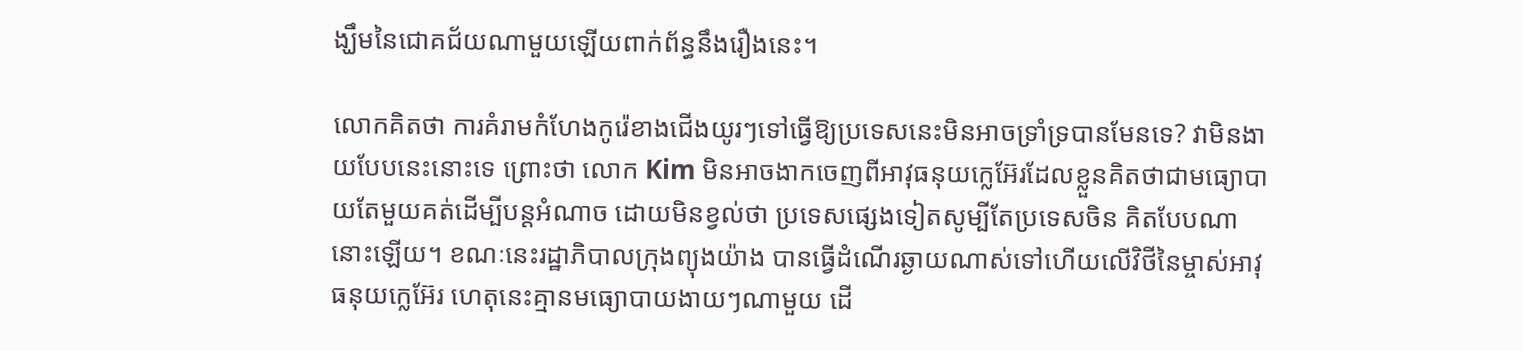ង្ឃឹមនៃជោគជ័យណាមួយឡើយពាក់ព័ន្ធនឹងរឿងនេះ។

លោកគិតថា ការគំរាមកំហែងកូរ៉េខាងជើងយូរៗទៅធ្វើឱ្យប្រទេសនេះមិនអាចទ្រាំទ្របានមែនទេ? វាមិនងាយបែបនេះនោះទេ ព្រោះថា លោក Kim មិនអាចងាកចេញពីអាវុធនុយក្លេអ៊ែរដែលខ្លួនគិតថាជាមធ្យោបាយតែមួយគត់ដើម្បីបន្តអំណាច ដោយមិនខ្វល់ថា ប្រទេសផ្សេងទៀតសូម្បីតែប្រទេសចិន គិតបែបណានោះឡើយ។ ខណៈនេះរដ្ឋាភិបាលក្រុងព្យុងយ៉ាង បានធ្វើដំណើរឆ្ងាយណាស់ទៅហើយលើវិថីនៃម្ចាស់អាវុធនុយក្លេអ៊ែរ ហេតុនេះគ្មានមធ្យោបាយងាយៗណាមួយ ដើ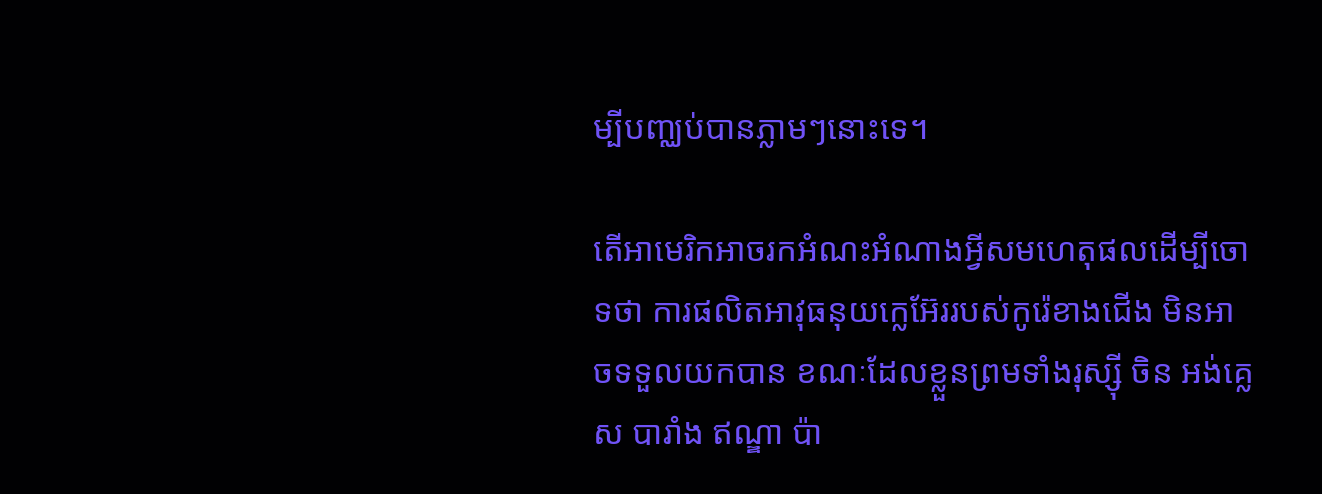ម្បីបញ្ឈប់បានភ្លាមៗនោះទេ។

តើអាមេរិកអាចរកអំណះអំណាងអ្វីសមហេតុផលដើម្បីចោទថា ការផលិតអាវុធនុយក្លេអ៊ែររបស់កូរ៉េខាងជើង មិនអាចទទួលយកបាន ខណៈដែលខ្លួនព្រមទាំងរុស្ស៊ី ចិន អង់គ្លេស បារាំង ឥណ្ឌា ប៉ា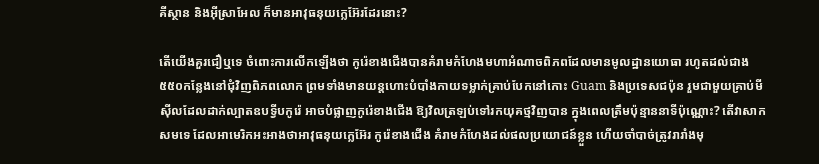គីស្ថាន និងអ៊ីស្រាអែល ក៏មានអាវុធនុយក្លេអ៊ែរដែរនោះ?

តើយើងគួរជឿឬទេ ចំពោះការលើកឡើងថា កូរ៉េខាងជើងបានគំរាមកំហែងមហាអំណាចពិភពដែលមានមូលដ្ឋានយោធា រហូតដល់ជាង៥៥០កន្លែងនៅជុំវិញពិភពលោក ព្រមទាំងមានយន្តហោះបំបាំងកាយទម្លាក់គ្រាប់បែកនៅកោះ Guam និងប្រទេសជប៉ុន រួមជាមួយគ្រាប់មីស៊ីលដែលដាក់ល្បាតឧបទ្វីបកូរ៉េ អាចបំផ្លាញកូរ៉េខាងជើង ឱ្យវិលត្រឡប់ទៅរកយុគថ្មវិញបាន ក្នុងពេលត្រឹមប៉ុន្មាននាទីប៉ុណ្ណោះ? តើវាសាកសមទេ ដែលអាមេរិកអះអាងថាអាវុធនុយក្លេអ៊ែរ កូរ៉េខាងជើង គំរាមកំហែងដល់ផលប្រយោជន៍ខ្លួន ហើយចាំបាច់ត្រូវរារាំងមុ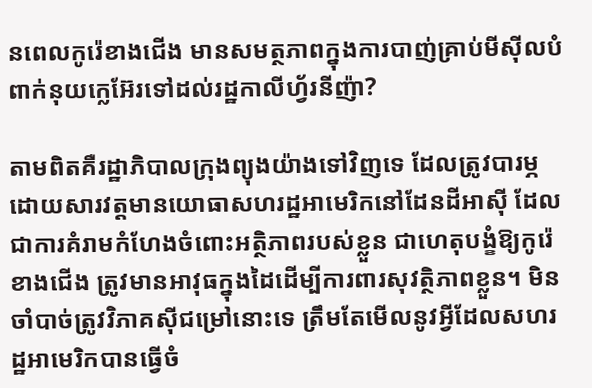នពេលកូរ៉េខាងជើង មានសមត្ថភាពក្នុងការបាញ់គ្រាប់មីស៊ីលបំពាក់នុយក្លេអ៊ែរទៅដល់រដ្ឋកាលីហ្វ័រនីញ៉ា?

តាមពិតគឺរដ្ឋាភិបាលក្រុងព្យុងយ៉ាងទៅវិញទេ ដែលត្រូវបារម្ភ ដោយសារវត្តមានយោធាសហរដ្ឋអាមេរិកនៅដែនដីអាស៊ី ដែលជាការគំរាមកំហែងចំពោះអត្ថិភាពរបស់ខ្លួន ជាហេតុបង្ខំឱ្យកូរ៉េខាងជើង ត្រូវមានអាវុធក្នុងដៃដើម្បីការពារសុវត្ថិភាពខ្លួន។ មិនចាំបាច់ត្រូវវិភាគស៊ីជម្រៅនោះទេ ត្រឹមតែមើលនូវអ្វីដែលសហរដ្ឋអាមេរិកបានធ្វើចំ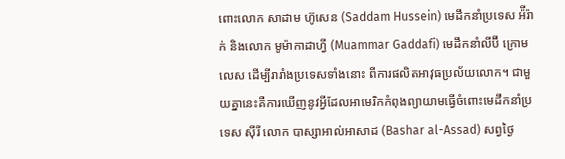ពោះលោក សាដាម ហ៊ូសេន (Saddam Hussein) មេដឹកនាំប្រទេស អ៉ីរ៉ាក់ និងលោក មូម៉ាកាដាហ្វី (Muammar Gaddafi) មេដឹកនាំលីប៊ី ក្រោមលេស ដើម្បីរារាំងប្រទេសទាំងនោះ ពីការផលិតអាវុធប្រល័យលោក។ ជាមួយគ្នានេះគឺការឃើញនូវអ្វីដែលអាមេរិកកំពុងព្យាយាមធ្វើចំពោះមេដឹកនាំប្រទេស ស៊ីរី លោក បាស្សាអាល់អាសាដ (Bashar al-Assad) សព្វថ្ងៃ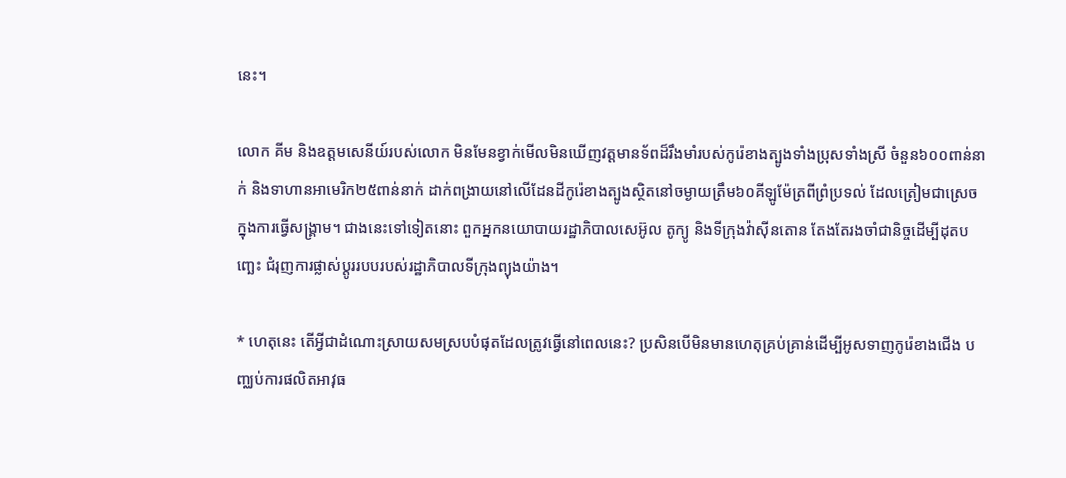នេះ។

លោក គីម និងឧត្តមសេនីយ៍របស់លោក មិនមែនខ្វាក់មើលមិនឃើញវត្តមានទ័ពដ៏រឹងមាំរបស់កូរ៉េខាងត្បូងទាំងប្រុសទាំងស្រី ចំនួន៦០០ពាន់នាក់ និងទាហានអាមេរិក២៥ពាន់នាក់ ដាក់ពង្រាយនៅលើដែនដីកូរ៉េខាងត្បូងស្ថិតនៅចម្ងាយត្រឹម៦០គីឡូម៉ែត្រពីព្រំប្រទល់ ដែលត្រៀមជាស្រេចក្នុងការធ្វើសង្គ្រាម។ ជាងនេះទៅទៀតនោះ ពួកអ្នកនយោបាយរដ្ឋាភិបាលសេអ៊ូល តូក្យូ និងទីក្រុងវ៉ាស៊ីនតោន តែងតែរងចាំជានិច្ចដើម្បីដុតបញ្ឆេះ ជំរុញការផ្លាស់ប្តូររបបរបស់រដ្ឋាភិបាលទីក្រុងព្យុងយ៉ាង។

* ហេតុនេះ តើអ្វីជាដំណោះស្រាយសមស្របបំផុតដែលត្រូវធ្វើនៅពេលនេះ? ប្រសិនបើមិនមានហេតុគ្រប់គ្រាន់ដើម្បីអូសទាញកូរ៉េខាងជើង បញ្ឈប់ការផលិតអាវុធ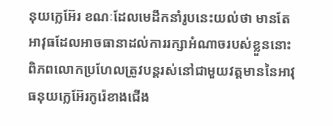នុយក្លេអ៊ែរ ខណៈដែលមេដឹកនាំរូបនេះយល់ថា មានតែអាវុធដែលអាចធានាដល់ការរក្សាអំណាចរបស់ខ្លួននោះ ពិភពលោកប្រហែលត្រូវបន្តរស់នៅជាមួយវត្តមាននៃអាវុធនុយក្លេអ៊ែរកូរ៉េខាងជើង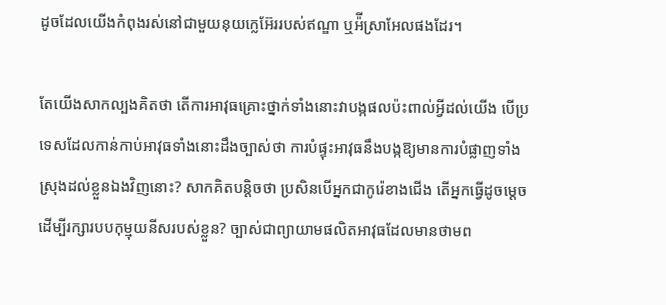ដូចដែលយើងកំពុងរស់នៅជាមួយនុយក្លេអ៊ែររបស់ឥណ្ឌា ឬអ៉ីស្រាអែលផងដែរ។

តែយើងសាកល្បងគិតថា តើការអាវុធគ្រោះថ្នាក់ទាំងនោះវាបង្កផលប៉ះពាល់អ្វីដល់យើង បើប្រទេសដែលកាន់កាប់អាវុធទាំងនោះដឹងច្បាស់ថា ការបំផ្ទុះអាវុធនឹងបង្កឱ្យមានការបំផ្លាញទាំងស្រុងដល់ខ្លួនឯងវិញនោះ? សាកគិតបន្តិចថា ប្រសិនបើអ្នកជាកូរ៉េខាងជើង តើអ្នកធ្វើដូចម្តេចដើម្បីរក្សារបបកុម្មុយនីសរបស់ខ្លួន? ច្បាស់ជាព្យាយាមផលិតអាវុធដែលមានថាមព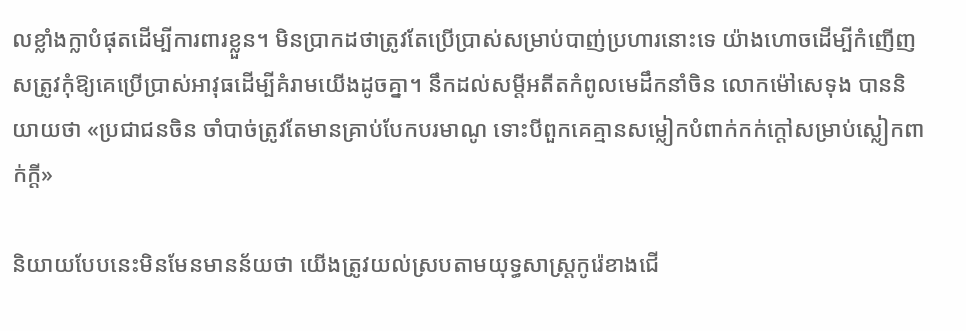លខ្លាំងក្លាបំផុតដើម្បីការពារខ្លួន។ មិនប្រាកដថាត្រូវតែប្រើប្រាស់សម្រាប់បាញ់ប្រហារនោះទេ យ៉ាងហោចដើម្បីកំញើញសត្រូវកុំឱ្យគេប្រើប្រាស់អាវុធដើម្បីគំរាមយើងដូចគ្នា។ នឹកដល់សម្តីអតីតកំពូលមេដឹកនាំចិន លោកម៉ៅសេទុង បាននិយាយថា «ប្រជាជនចិន ចាំបាច់ត្រូវតែមានគ្រាប់បែកបរមាណូ ទោះបីពួកគេគ្មានសម្លៀកបំពាក់កក់ក្តៅសម្រាប់ស្លៀកពាក់ក្តី»

និយាយបែបនេះមិនមែនមានន័យថា យើងត្រូវយល់ស្របតាមយុទ្ធសាស្ត្រកូរ៉េខាងជើ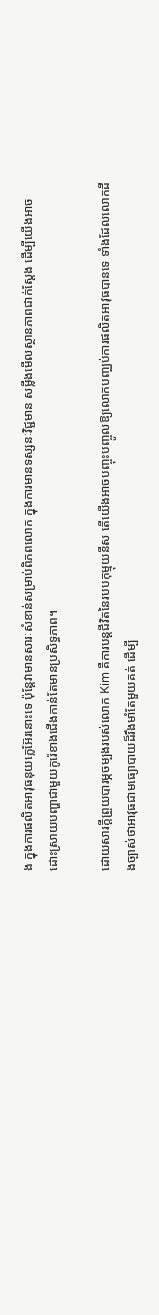ង ក្នុងការផលិតអាវុធនុយក្លេអ៊ែរនោះទេ ប៉ុន្តែវាមានសារៈសំខាន់សម្រាប់ពិភពលោក ក្នុងការមានទស្សនៈវិជ្ជមាន សម្លឹងមើលស្ថានភាពជាក់ស្តែង ដើម្បីយើងអាចដោះស្រាយបញ្ហាជាមួយកូរ៉េខាងជើងកាន់តែមានប្រសិទ្ធភាព។

ដោយសារក្តីព្រួយបារម្ភចម្បងរបស់លោក Kim គឺការបន្តជីវិតនៃរបបកុម្មុយនីស តើយើងអាចបញ្ចុះបញ្ចូលឱ្យលោកបញ្ឈប់ការផលិតអាវុធបានទេ ទាំងដែលលោកដឹងច្បាស់ថាអាវុធជាមធ្យោបាយដ៏រឹងមាំតែមួយគត់ ដើម្បី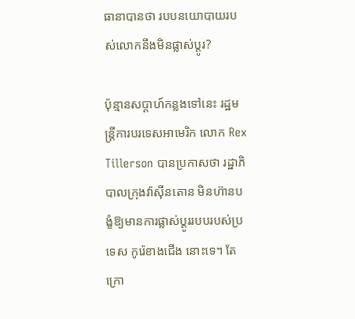ធានាបានថា របបនយោបាយរបស់លោកនឹងមិនផ្លាស់ប្តូរ?

ប៉ុន្មានសប្តាហ៍កន្លងទៅនេះ រដ្ឋមន្ត្រីការបរទេសអាមេរិក លោក Rex Tillerson បានប្រកាសថា រដ្ឋាភិបាលក្រុងវ៉ាស៊ីនតោន មិនហ៊ានបង្ខំឱ្យមានការផ្លាស់ប្តូររបបរបស់ប្រទេស កូរ៉េខាងជើង នោះទេ។ តែក្រោ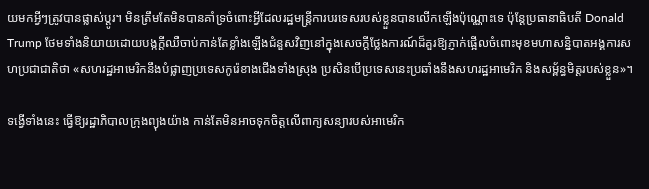យមកអ្វីៗត្រូវបានផ្លាស់ប្តូរ។ មិនត្រឹមតែមិនបានគាំទ្រចំពោះអ្វីដែលរដ្ឋមន្ត្រីការបរទេសរបស់ខ្លួនបានលើកឡើងប៉ុណ្ណោះទេ ប៉ុន្តែប្រធានាធិបតី Donald Trump ថែមទាំងនិយាយដោយបង្កក្តីឈឺចាប់កាន់តែខ្លាំងឡើងជំនួសវិញនៅក្នុងសេចក្តីថ្លែងការណ៍ដ៏គួរឱ្យភ្ញាក់ផ្អើលចំពោះមុខមហាសន្និបាតអង្គការសហប្រជាជាតិថា «សហរដ្ឋអាមេរិកនឹងបំផ្លាញប្រទេសកូរ៉េខាងជើងទាំងស្រុង ប្រសិនបើប្រទេសនេះប្រឆាំងនឹងសហរដ្ឋអាមេរិក និងសម្ព័ន្ធមិត្តរបស់ខ្លួន»។

ទង្វើទាំងនេះ ធ្វើឱ្យរដ្ឋាភិបាលក្រុងព្យុងយ៉ាង កាន់តែមិនអាចទុកចិត្តលើពាក្យសន្យារបស់អាមេរិក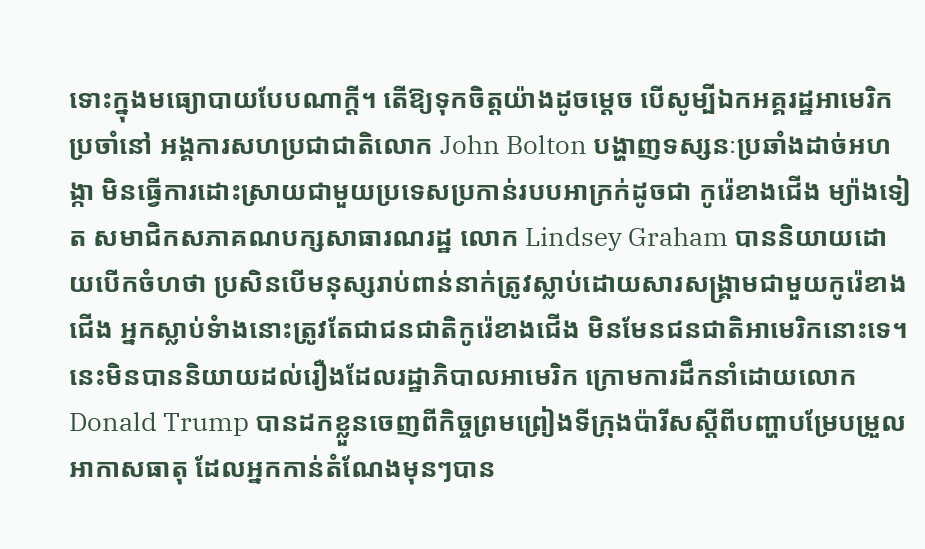ទោះក្នុងមធ្យោបាយបែបណាក្តី។ តើឱ្យទុកចិត្តយ៉ាងដូចម្តេច បើសូម្បីឯកអគ្គរដ្ឋអាមេរិកប្រចាំនៅ អង្គការសហប្រជាជាតិលោក John Bolton បង្ហាញទស្សនៈប្រឆាំងដាច់អហង្កា មិនធ្វើការដោះស្រាយជាមួយប្រទេសប្រកាន់របបអាក្រក់ដូចជា កូរ៉េខាងជើង ម្យ៉ាងទៀត សមាជិកសភាគណបក្សសាធារណរដ្ឋ លោក Lindsey Graham បាននិយាយដោយបើកចំហថា ប្រសិនបើមនុស្សរាប់ពាន់នាក់ត្រូវស្លាប់ដោយសារសង្គ្រាមជាមួយកូរ៉េខាងជើង អ្នកស្លាប់ទំាងនោះត្រូវតែជាជនជាតិកូរ៉េខាងជើង មិនមែនជនជាតិអាមេរិកនោះទេ។ នេះមិនបាននិយាយដល់រឿងដែលរដ្ឋាភិបាលអាមេរិក ក្រោមការដឹកនាំដោយលោក Donald Trump បានដកខ្លួនចេញពីកិច្ចព្រមព្រៀងទីក្រុងប៉ារីសស្តីពីបញ្ហាបម្រែបម្រួលអាកាសធាតុ ដែលអ្នកកាន់តំណែងមុនៗបាន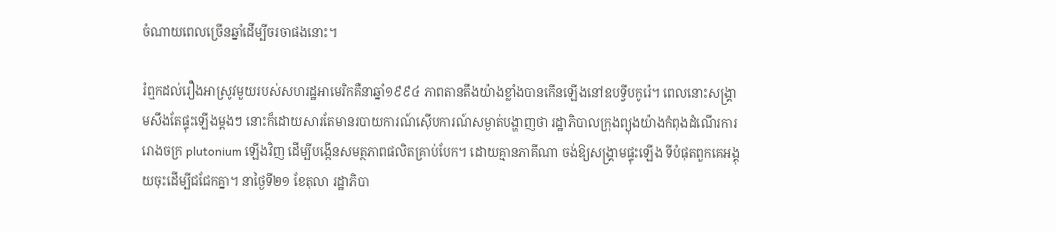ចំណាយពេលច្រើនឆ្នាំដើម្បីចរចាផងនោះ។

រំឮកដល់រឿងអាស្រូវមួយរបស់សហរដ្ឋអាមេរិកគឺនាឆ្នាំ១៩៩៤ ភាពតានតឹងយ៉ាងខ្លាំងបានកើនឡើងនៅឧបទ្វីបកូរ៉េ។ ពេលនោះសង្គ្រាមសឹងតែផ្ទុះឡើងម្តងៗ នោះក៏ដោយសារតែមានរបាយការណ៍ស៊ើបការណ៍សម្ងាត់បង្ហាញថា រដ្ឋាភិបាលក្រុងព្យុងយ៉ាងកំពុងដំណើរការរោងចក្រ plutonium ឡើងវិញ ដើម្បីបង្កើនសមត្ថភាពផលិតគ្រាប់បែក។ ដោយគ្មានភាគីណា ចង់ឱ្យសង្រ្គាមផ្ទុះឡើង ទីបំផុតពួកគេអង្គុយចុះដើម្បីជជែកគ្នា។ នាថ្ងៃទី២១ ខែតុលា រដ្ឋាភិបា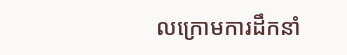លក្រោមការដឹកនាំ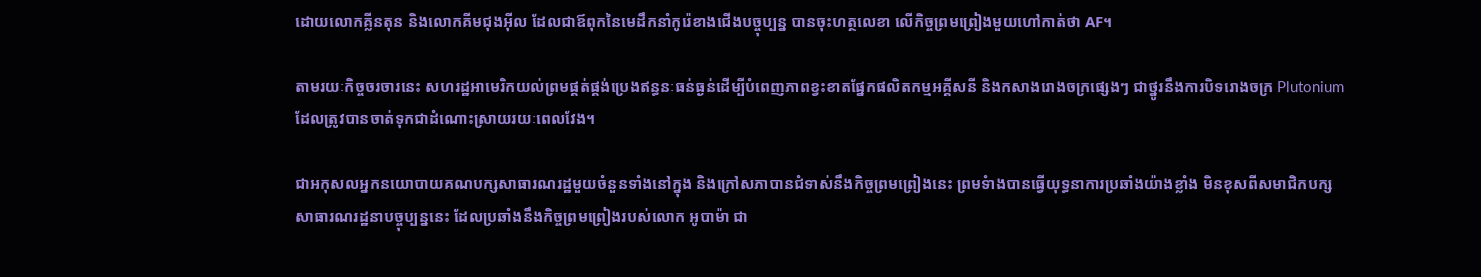ដោយលោកគ្លីនតុន និងលោកគីមជុងអ៊ីល ដែលជាឪពុកនៃមេដឹកនាំកូរ៉េខាងជើងបច្ចុប្បន្ន បានចុះហត្ថលេខា លើកិច្ចព្រមព្រៀងមួយហៅកាត់ថា AF។

តាមរយៈកិច្ចចរចារនេះ សហរដ្ឋអាមេរិកយល់ព្រមផ្គត់ផ្គង់ប្រេងឥន្ធនៈធន់ធ្ងន់ដើម្បីបំពេញភាពខ្វះខាតផ្នែកផលិតកម្មអគ្គីសនី និងកសាងរោងចក្រផ្សេងៗ ជាថ្នូរនឹងការបិទរោងចក្រ Plutonium ដែលត្រូវបានចាត់ទុកជាដំណោះស្រាយរយៈពេលវែង។

ជាអកុសលអ្នកនយោបាយគណបក្សសាធារណរដ្ឋមួយចំនួនទាំងនៅក្នុង និងក្រៅសភាបានជំទាស់នឹងកិច្ចព្រមព្រៀងនេះ ព្រមទំាងបានធ្វើយុទ្ធនាការប្រឆាំងយ៉ាងខ្លាំង មិនខុសពីសមាជិកបក្សសាធារណរដ្ឋនាបច្ចុប្បន្ននេះ ដែលប្រឆាំងនឹងកិច្ចព្រមព្រៀងរបស់លោក អូបាម៉ា ជា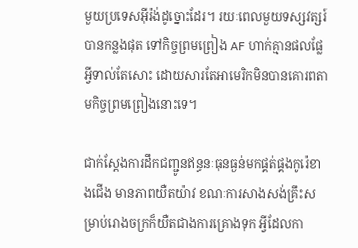មួយប្រទេសអ៊ីរ៉ង់ដូច្នោះដែរ។ រយៈពេលមួយទស្សវត្សរ៍បានកន្លងផុត ទៅកិច្ចព្រមព្រៀង AF ហាក់គ្មានផលផ្លែអ្វីទាល់តែសោះ ដោយសារតែអាមេរិកមិនបានគោរពតាមកិច្ចព្រមព្រៀងនោះទេ។

ជាក់ស្តែងការដឹកជញ្ជូនឥន្ធនៈធុនធ្ងន់មកផ្គត់ផ្គងកូរ៉េខាងជើង មានភាពយឺតយ៉ាវ ខណៈការសាងសង់គ្រឹះសម្រាប់រោងចក្រក៏យឺតជាងការគ្រោងទុក អ្វីដែលកា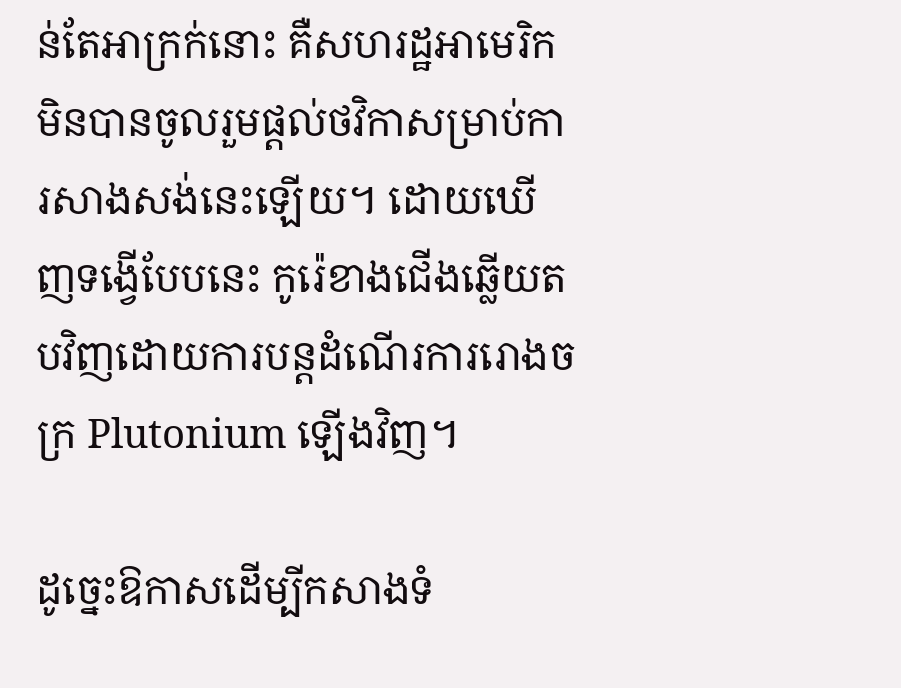ន់តែអាក្រក់នោះ គឺសហរដ្ឋអាមេរិកមិនបានចូលរួមផ្តល់ថវិកាសម្រាប់ការសាងសង់នេះឡើយ។ ដោយឃើញទង្វើបែបនេះ កូរ៉េខាងជើងឆ្លើយតបវិញដោយការបន្តដំណើរការរោងចក្រ Plutonium ឡើងវិញ។

ដូច្នេះឱកាសដើម្បីកសាងទំ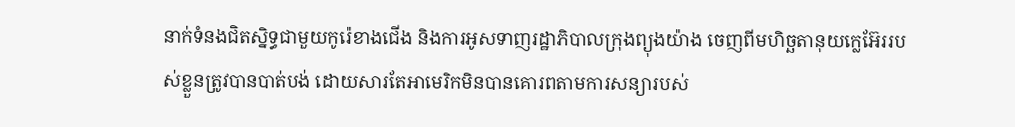នាក់ទំនងជិតស្និទ្ធជាមួយកូរ៉េខាងជើង និងការអូសទាញរដ្ឋាភិបាលក្រុងព្យុងយ៉ាង ចេញពីមហិច្ឆតានុយក្លេអ៊ែររបស់ខ្លួនត្រូវបានបាត់បង់ ដោយសារតែអាមេរិកមិនបានគោរពតាមការសន្យារបស់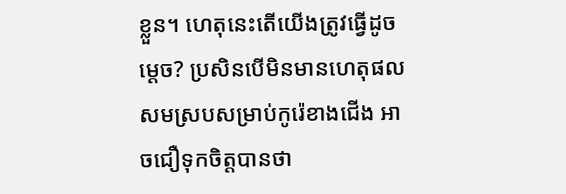ខ្លួន។ ហេតុនេះតើយើងត្រូវធ្វើដូចម្តេច? ប្រសិនបើមិនមានហេតុផលសមស្របសម្រាប់កូរ៉េខាងជើង អាចជឿទុកចិត្តបានថា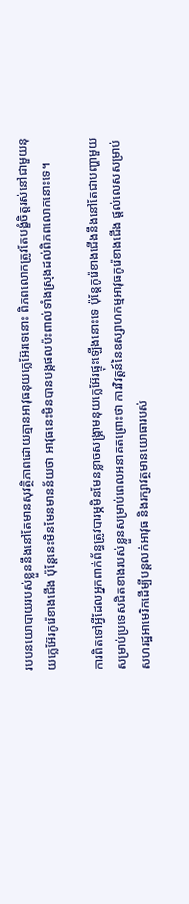របបនយោបាយរបស់ខ្លួននឹងនៅតែមានសុវត្ថិភាពដោយគ្មានអាវុធនុយក្លេអ៊ែរទេនោះ ពិភពលោកត្រូវតែបង្ខំចិត្តរស់នៅជាមួយនុយក្លេអ៊ែរកូរ៉េខាងជើង ប៉ុន្តែនេះមិនមែនមានន័យថា អាវុធនេះមិនបានបង្កផលប៉ះពាល់ទាំងស្រុងដល់ពិភពលោកនោះទេ។

ការពិតទៅអ្វីដែលអ្នកពាក់ព័ន្ធត្រូវបារម្ភមិនមែនខ្លាចសង្គ្រាមនុយក្លេអ៊ែរផ្ទុះឡើងនោះទេ ប៉ុន្តែកូរ៉េខាងជើងនឹងនៅតែជាបញ្ហាមួយសម្រាប់ប្រទេសជិតខាងរបស់ខ្លួនសម្រាប់ពេលអនាគតព្រោះថា ការវិវត្តន៍នៃឧស្សាហកម្មអាវុធកូរ៉េខាងជើង ផ្តល់លេសសម្រាប់សហរដ្ឋអាមេរិកដើម្បីបន្តលក់អាវុធ និងរក្សាវត្ថមានយោធារបស់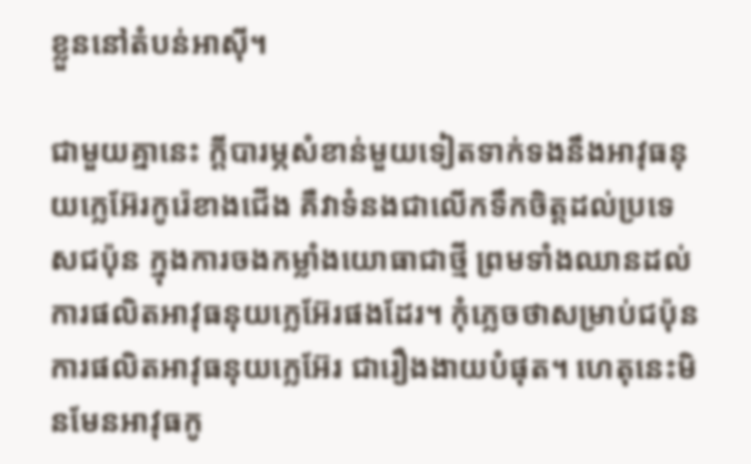ខ្លួននៅតំបន់អាស៊ី។

ជាមួយគ្នានេះ ក្តីបារម្ភសំខាន់មួយទៀតទាក់ទងនឹងអាវុធនុយក្លេអ៊ែរកូរ៉េខាងជើង គឺវាទំនងជាលើកទឹកចិត្តដល់ប្រទេសជប៉ុន ក្នុងការចងកម្លាំងយោធាជាថ្មី ព្រមទាំងឈានដល់ការផលិតអាវុធនុយក្លេអ៊ែរផងដែរ។ កុំភ្លេចថាសម្រាប់ជប៉ុន ការផលិតអាវុធនុយក្លេអ៊ែរ ជារឿងងាយបំផុត។ ហេតុនេះមិនមែនអាវុធកូ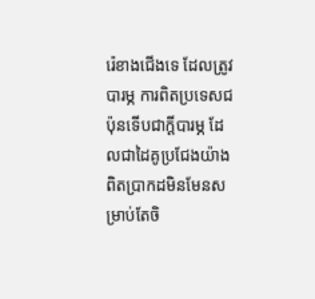រ៉េខាងជើងទេ ដែលត្រូវបារម្ភ ការពិតប្រទេសជប៉ុនទើបជាក្តីបារម្ភ ដែលជាដៃគូប្រជែងយ៉ាងពិតប្រាកដមិនមែនសម្រាប់តែចិ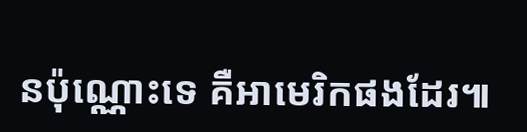នប៉ុណ្ណោះទេ គឺអាមេរិកផងដែរ៕